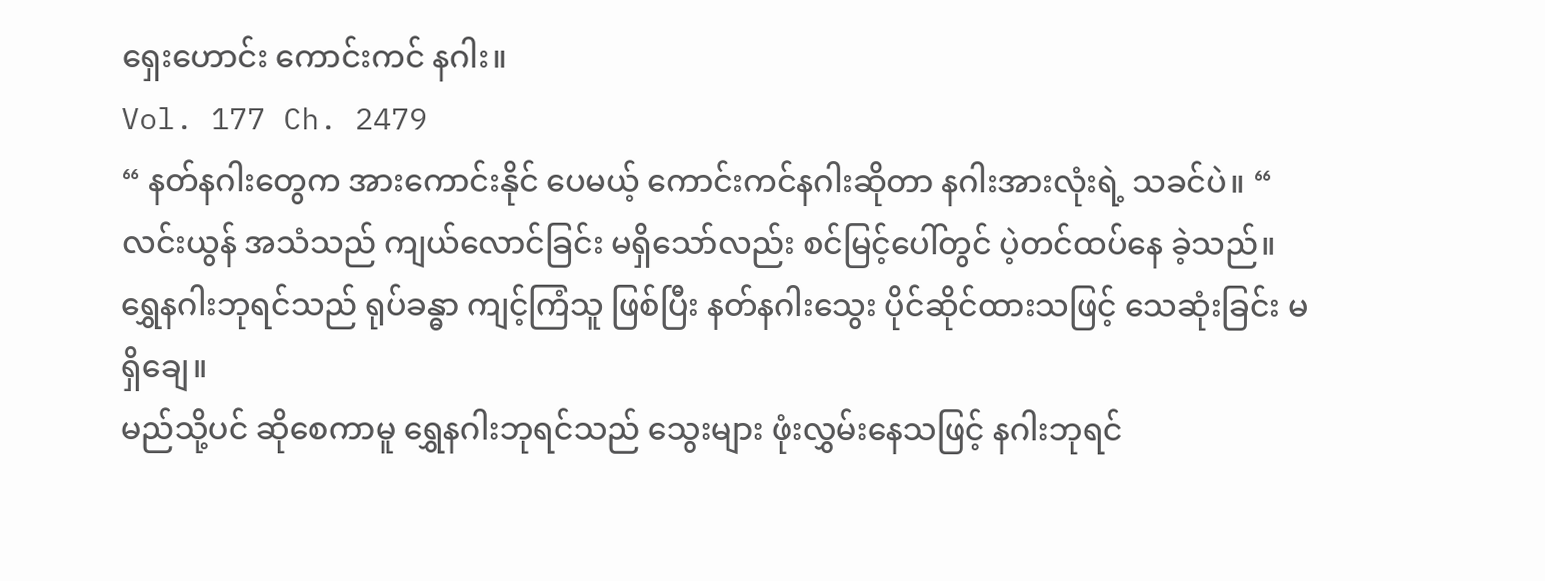ရှေးဟောင်း ကောင်းကင် နဂါး။
Vol. 177 Ch. 2479
“ နတ်နဂါးတွေက အားကောင်းနိုင် ပေမယ့် ကောင်းကင်နဂါးဆိုတာ နဂါးအားလုံးရဲ့ သခင်ပဲ။ “
လင်းယွန် အသံသည် ကျယ်လောင်ခြင်း မရှိသော်လည်း စင်မြင့်ပေါ်တွင် ပဲ့တင်ထပ်နေ ခဲ့သည်။
ရွှေနဂါးဘုရင်သည် ရုပ်ခန္ဓာ ကျင့်ကြံသူ ဖြစ်ပြီး နတ်နဂါးသွေး ပိုင်ဆိုင်ထားသဖြင့် သေဆုံးခြင်း မရှိချေ။
မည်သို့ပင် ဆိုစေကာမူ ရွှေနဂါးဘုရင်သည် သွေးများ ဖုံးလွှမ်းနေသဖြင့် နဂါးဘုရင်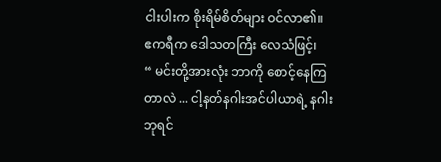ငါးပါးက စိုးရိမ်စိတ်များ ဝင်လာ၏။
ဧကရီက ဒေါသတကြီး လေသံဖြင့်၊
“ မင်းတို့အားလုံး ဘာကို စောင့်နေကြတာလဲ ... ငါ့နတ်နဂါးအင်ပါယာရဲ့ နဂါးဘုရင်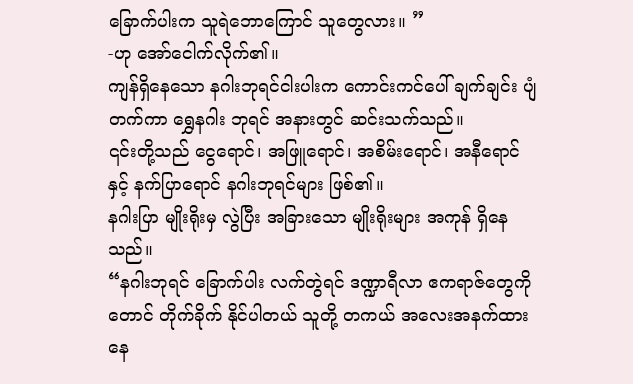ခြောက်ပါးက သူရဲဘောကြောင် သူတွေလား။ ”
-ဟု အော်ငေါက်လိုက်၏။
ကျန်ရှိနေသော နဂါးဘုရင်ငါးပါးက ကောင်းကင်ပေါ် ချက်ချင်း ပျံတက်ကာ ရွှေနဂါး ဘုရင် အနားတွင် ဆင်းသက်သည်။
၎င်းတို့သည် ငွေရောင်၊ အဖြူရောင်၊ အစိမ်းရောင်၊ အနီရောင် နှင့် နက်ပြာရောင် နဂါးဘုရင်များ ဖြစ်၏။
နဂါးပြာ မျိုးရိုးမှ လွဲပြီး အခြားသော မျိုးရိုးများ အကုန် ရှိနေသည်။
“နဂါးဘုရင် ခြောက်ပါး လက်တွဲရင် ဒဏ္ဍာရီလာ ဧကရာဇ်တွေကိုတောင် တိုက်ခိုက် နိုင်ပါတယ် သူတို့ တကယ် အလေးအနက်ထား နေ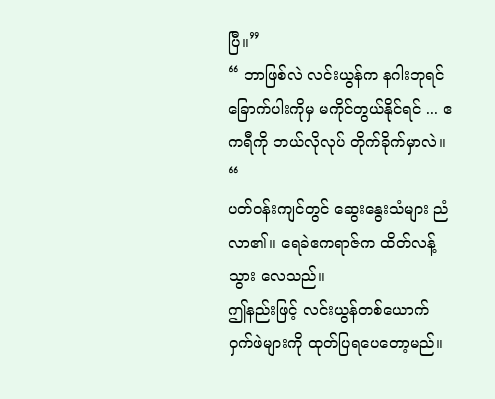ပြီ။”
“ ဘာဖြစ်လဲ လင်းယွန်က နဂါးဘုရင် ခြောက်ပါးကိုမှ မကိုင်တွယ်နိုင်ရင် ... ဧကရီကို ဘယ်လိုလုပ် တိုက်ခိုက်မှာလဲ။ “
ပတ်ဝန်းကျင်တွင် ဆွေးနွေးသံများ ညံလာ၏။ ရေခဲဧကရာဇ်က ထိတ်လန့်သွား လေသည်။
ဤနည်းဖြင့် လင်းယွန်တစ်ယောက် ဝှက်ဖဲများကို ထုတ်ပြရပေတော့မည်။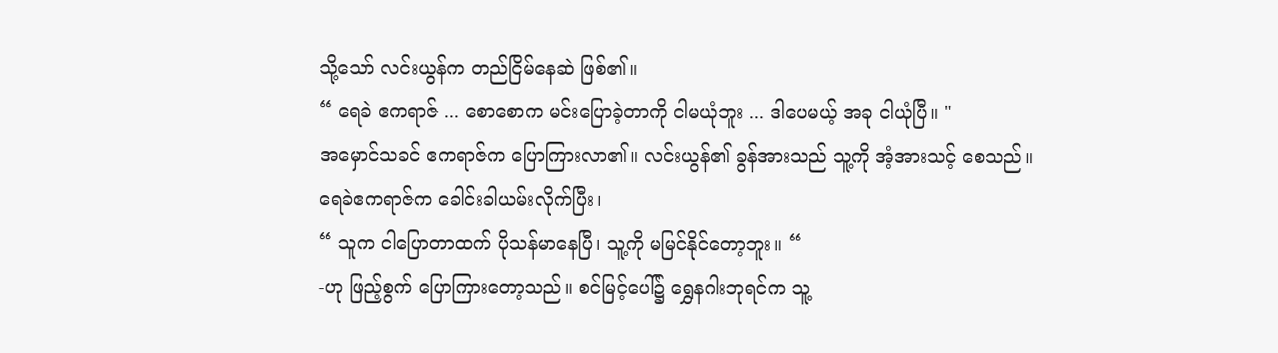သို့သော် လင်းယွန်က တည်ငြိမ်နေဆဲ ဖြစ်၏။
“ ရေခဲ ဧကရာဇ် ... စောစောက မင်းပြောခဲ့တာကို ငါမယုံဘူး ... ဒါပေမယ့် အခု ငါယုံပြီ။ "
အမှောင်သခင် ဧကရာဇ်က ပြောကြားလာ၏။ လင်းယွန်၏ ခွန်အားသည် သူ့ကို အံ့အားသင့် စေသည်။
ရေခဲဧကရာဇ်က ခေါင်းခါယမ်းလိုက်ပြီး၊
“ သူက ငါပြောတာထက် ပိုသန်မာနေပြီ၊ သူ့ကို မမြင်နိုင်တော့ဘူး။ “
-ဟု ဖြည့်စွက် ပြောကြားတော့သည်။ စင်မြင့်ပေါ်၌ ရွှေနဂါးဘုရင်က သူ့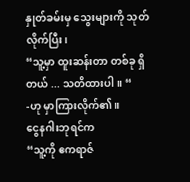နှုတ်ခမ်းမှ သွေးများကို သုတ်လိုက်ပြီး၊
“သူ့မှာ ထူးဆန်းတာ တစ်ခု ရှိတယ် ... သတိထားပါ။ “
-ဟု မှာကြားလိုက်၏။
ငွေနဂါးဘုရင်က
“သူ့ကို ဧကရာဇ်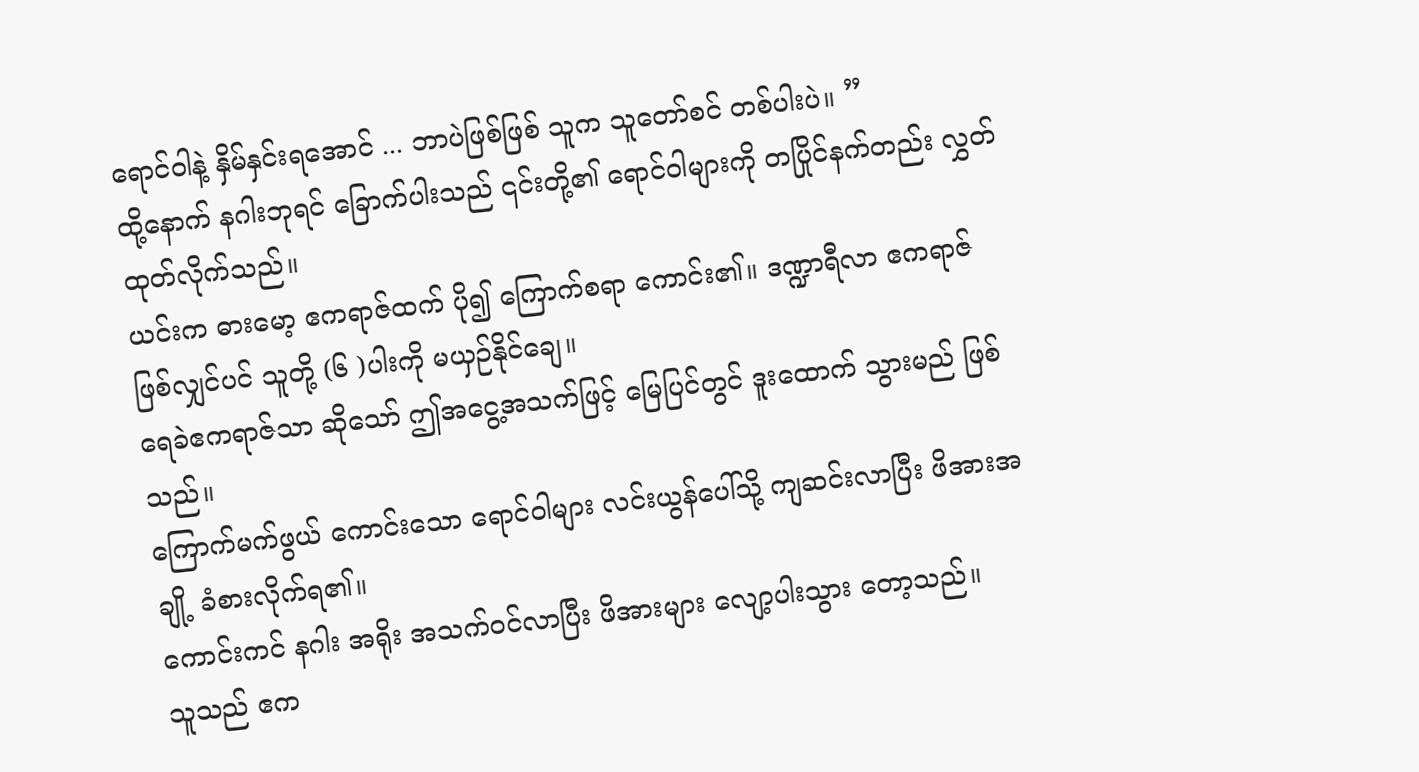ရောင်ဝါနဲ့ နှိမ်နှင်းရအောင် ... ဘာပဲဖြစ်ဖြစ် သူက သူတော်စင် တစ်ပါးပဲ။ ”
ထို့နောက် နဂါးဘုရင် ခြောက်ပါးသည် ၎င်းတို့၏ ရောင်ဝါများကို တပြိုင်နက်တည်း လွှတ်ထုတ်လိုက်သည်။
ယင်းက ဓားမော့ ဧကရာဇ်ထက် ပို၍ ကြောက်စရာ ကောင်း၏။ ဒဏ္ဍာရီလာ ဧကရာဇ် ဖြစ်လျှင်ပင် သူတို့ (၆ )ပါးကို မယှဉ်နိုင်ချေ။
ရေခဲဧကရာဇ်သာ ဆိုသော် ဤအငွေ့အသက်ဖြင့် မြေပြင်တွင် ဒူးထောက် သွားမည် ဖြစ်သည်။
ကြောက်မက်ဖွယ် ကောင်းသော ရောင်ဝါများ လင်းယွန်ပေါ်သို့ ကျဆင်းလာပြီး ဖိအားအချို့ ခံစားလိုက်ရ၏။
ကောင်းကင် နဂါး အရိုး အသက်ဝင်လာပြီး ဖိအားများ လျော့ပါးသွား တော့သည်။
သူသည် ဧက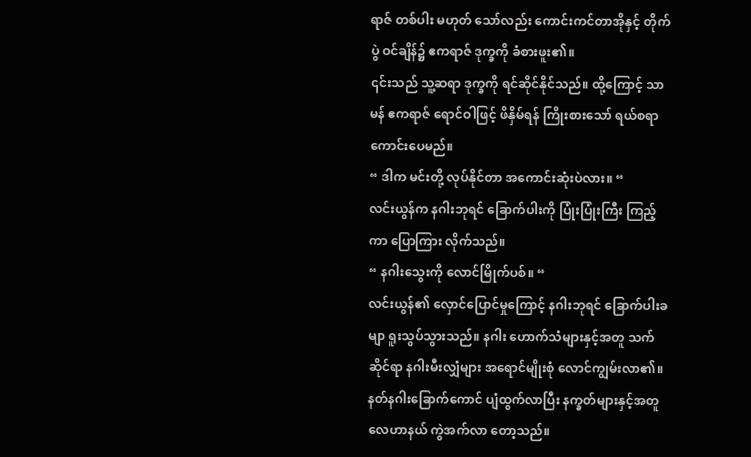ရာဇ် တစ်ပါး မဟုတ် သော်လည်း ကောင်းကင်တာအိုနှင့် တိုက်ပွဲ ဝင်ချိန်၌ ဧကရာဇ် ဒုက္ခကို ခံစားဖူး၏။
၎င်းသည် သူ့ဆရာ ဒုက္ခကို ရင်ဆိုင်နိုင်သည်။ ထို့ကြောင့် သာမန် ဧကရာဇ် ရောင်ဝါဖြင့် ဖိနှိမ်ရန် ကြိုးစားသော် ရယ်စရာ ကောင်းပေမည်။
“ ဒါက မင်းတို့ လုပ်နိုင်တာ အကောင်းဆုံးပဲလား။ “
လင်းယွန်က နဂါးဘုရင် ခြောက်ပါးကို ပြုံးပြုံးကြီး ကြည့်ကာ ပြောကြား လိုက်သည်။
“ နဂါးသွေးကို လောင်မြိုက်ပစ်။ “
လင်းယွန်၏ လှောင်ပြောင်မှုကြောင့် နဂါးဘုရင် ခြောက်ပါးခမျာ ရူးသွပ်သွားသည်။ နဂါး ဟောက်သံများနှင့်အတူ သက်ဆိုင်ရာ နဂါးမီးလျှံများ အရောင်မျိုးစုံ လောင်ကျွမ်းလာ၏။
နတ်နဂါးခြောက်ကောင် ပျံထွက်လာပြီး နက္ခတ်များနှင့်အတူ လေဟာနယ် ကွဲအက်လာ တော့သည်။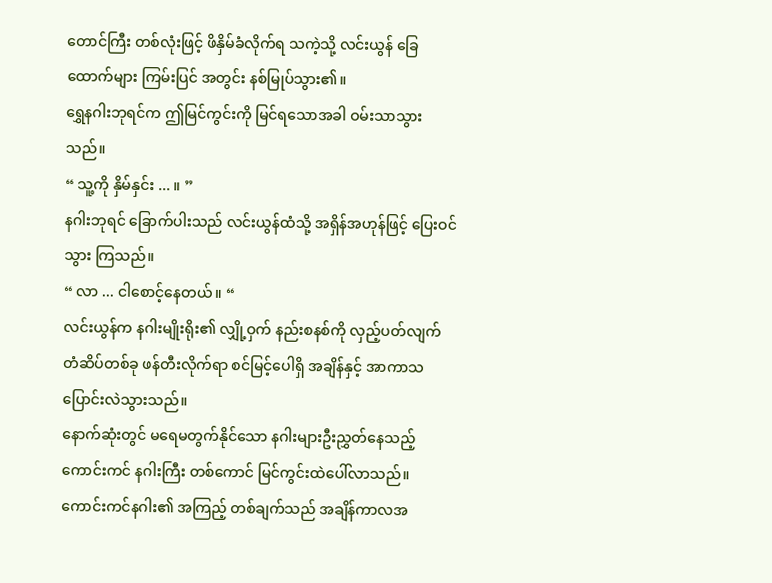တောင်ကြီး တစ်လုံးဖြင့် ဖိနှိမ်ခံလိုက်ရ သကဲ့သို့ လင်းယွန် ခြေထောက်များ ကြမ်းပြင် အတွင်း နစ်မြုပ်သွား၏။
ရွှေနဂါးဘုရင်က ဤမြင်ကွင်းကို မြင်ရသောအခါ ဝမ်းသာသွားသည်။
“ သူ့ကို နှိမ်နှင်း ... ။ ”
နဂါးဘုရင် ခြောက်ပါးသည် လင်းယွန်ထံသို့ အရှိန်အဟုန်ဖြင့် ပြေးဝင်သွား ကြသည်။
“ လာ ... ငါစောင့်နေတယ်။ “
လင်းယွန်က နဂါးမျိုးရိုး၏ လျှို့ဝှက် နည်းစနစ်ကို လှည့်ပတ်လျက် တံဆိပ်တစ်ခု ဖန်တီးလိုက်ရာ စင်မြင့်ပေါရှိ အချိန်နှင့် အာကာသ ပြောင်းလဲသွားသည်။
နောက်ဆုံးတွင် မရေမတွက်နိုင်သော နဂါးများဦးညွှတ်နေသည့် ကောင်းကင် နဂါးကြီး တစ်ကောင် မြင်ကွင်းထဲပေါ်လာသည်။
ကောင်းကင်နဂါး၏ အကြည့် တစ်ချက်သည် အချိန်ကာလအ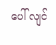ပေါ် လျင်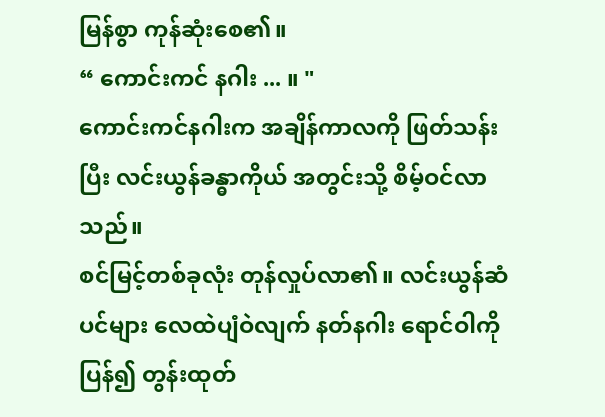မြန်စွာ ကုန်ဆုံးစေ၏။
“ ကောင်းကင် နဂါး ... ။ "
ကောင်းကင်နဂါးက အချိန်ကာလကို ဖြတ်သန်းပြီး လင်းယွန်ခန္ဓာကိုယ် အတွင်းသို့ စိမ့်ဝင်လာသည်။
စင်မြင့်တစ်ခုလုံး တုန်လှုပ်လာ၏။ လင်းယွန်ဆံပင်များ လေထဲပျံဝဲလျက် နတ်နဂါး ရောင်ဝါကို ပြန်၍ တွန်းထုတ်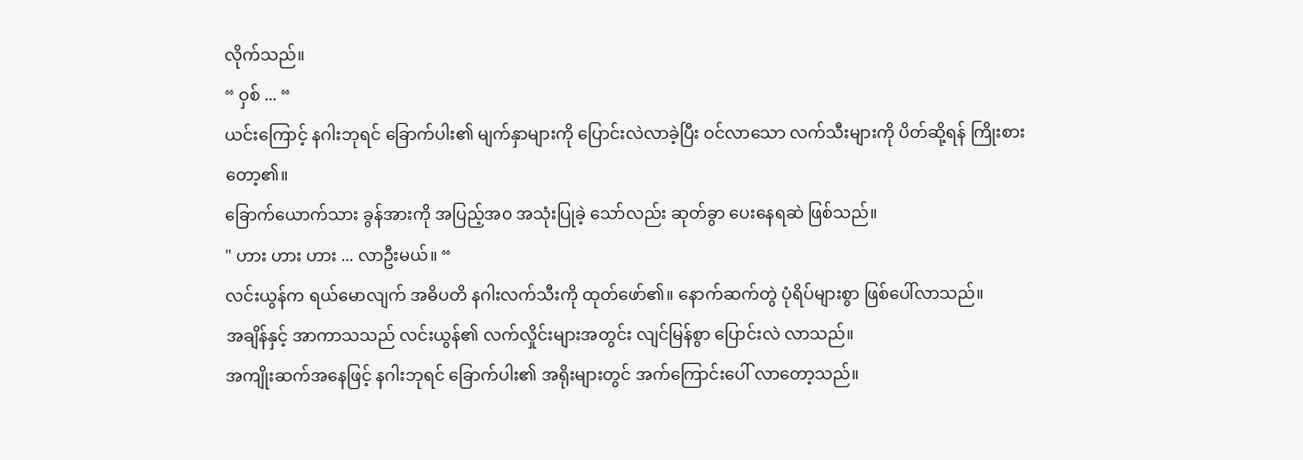လိုက်သည်။
“ ဝှစ် ... “
ယင်းကြောင့် နဂါးဘုရင် ခြောက်ပါး၏ မျက်နှာများကို ပြောင်းလဲလာခဲ့ပြီး ဝင်လာသော လက်သီးများကို ပိတ်ဆို့ရန် ကြိုးစားတော့၏။
ခြောက်ယောက်သား ခွန်အားကို အပြည့်အ၀ အသုံးပြုခဲ့ သော်လည်း ဆုတ်ခွာ ပေးနေရဆဲ ဖြစ်သည်။
" ဟား ဟား ဟား ... လာဦးမယ်။ “
လင်းယွန်က ရယ်မောလျက် အဓိပတိ နဂါးလက်သီးကို ထုတ်ဖော်၏။ နောက်ဆက်တွဲ ပုံရိပ်များစွာ ဖြစ်ပေါ်လာသည်။
အချိန်နှင့် အာကာသသည် လင်းယွန်၏ လက်လှိုင်းများအတွင်း လျင်မြန်စွာ ပြောင်းလဲ လာသည်။
အကျိုးဆက်အနေဖြင့် နဂါးဘုရင် ခြောက်ပါး၏ အရိုးများတွင် အက်ကြောင်းပေါ် လာတော့သည်။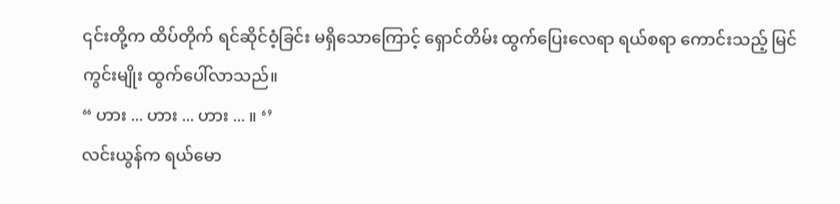၎င်းတို့က ထိပ်တိုက် ရင်ဆိုင်ဝံ့ခြင်း မရှိသောကြောင့် ရှောင်တိမ်း ထွက်ပြေးလေရာ ရယ်စရာ ကောင်းသည့် မြင်ကွင်းမျိုး ထွက်ပေါ်လာသည်။
“ ဟား ... ဟား ... ဟား ... ။ ‘’
လင်းယွန်က ရယ်မော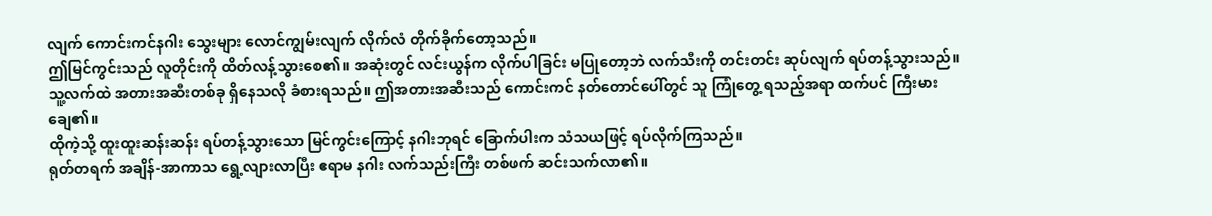လျက် ကောင်းကင်နဂါး သွေးများ လောင်ကျွမ်းလျက် လိုက်လံ တိုက်ခိုက်တော့သည်။
ဤမြင်ကွင်းသည် လူတိုင်းကို ထိတ်လန့်သွားစေ၏။ အဆုံးတွင် လင်းယွန်က လိုက်ပါခြင်း မပြုတော့ဘဲ လက်သီးကို တင်းတင်း ဆုပ်လျက် ရပ်တန့်သွားသည်။
သူ့လက်ထဲ အတားအဆီးတစ်ခု ရှိနေသလို ခံစားရသည်။ ဤအတားအဆီးသည် ကောင်းကင် နတ်တောင်ပေါ်တွင် သူ ကြုံတွေ့ ရသည့်အရာ ထက်ပင် ကြီးမားချေ၏။
ထိုကဲ့သို့ ထူးထူးဆန်းဆန်း ရပ်တန့်သွားသော မြင်ကွင်းကြောင့် နဂါးဘုရင် ခြောက်ပါးက သံသယဖြင့် ရပ်လိုက်ကြသည်။
ရုတ်တရက် အချိန်-အာကာသ ရွေ့လျားလာပြီး ဧရာမ နဂါး လက်သည်းကြီး တစ်ဖက် ဆင်းသက်လာ၏။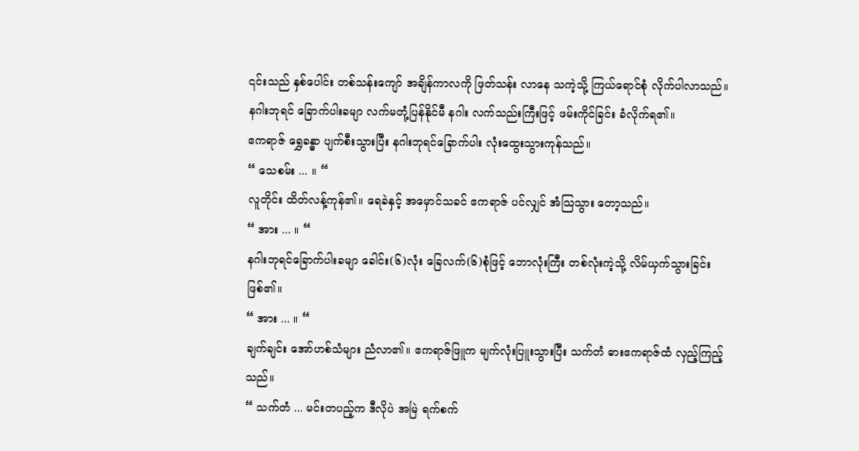၎င်းသည် နှစ်ပေါင်း တစ်သန်းကျော် အချိန်ကာလကို ဖြတ်သန်း လာနေ သကဲ့သို့ ကြယ်ရောင်စုံ လိုက်ပါလာသည်။
နဂါးဘုရင် ခြောက်ပါးခမျာ လက်မတုံ့ပြန်နိုင်မီ နဂါး လက်သည်းကြီးဖြင့် ဖမ်းကိုင်ခြင်း ခံလိုက်ရ၏။
ဧကရာဇ် ရွှေခန္ဓာ ပျက်စီးသွားပြီး နဂါးဘုရင်ခြောက်ပါး လုံးထွေးသွားကုန်သည်။
“ သေစမ်း ... ။ “
လူတိုင်း ထိတ်လန့်ကုန်၏။ ရေခဲနှင့် အမှောင်သခင် ဧကရာဇ် ပင်လျှင် အံသြသွား တော့သည်။
“ အား ... ။ “
နဂါးဘုရင်ခြောက်ပါးခမျာ ခေါင်း(၆)လုံး ခြေလက်(၆)စုံဖြင့် ဘောလုံးကြီး တစ်လုံးကဲ့သို့ လိမ်ယှက်သွားခြင်း ဖြစ်၏။
“ အား ... ။ “
ချက်ချင်း အော်ဟစ်သံများ ညံလာ၏။ ဧကရာဇ်ဖြူက မျက်လုံးပြူးသွားပြီး သက်တံ ဓားဧကရာဇ်ထံ လှည့်ကြည့်သည်။
“ သက်တံ ... မင်းတပည့်က ဒီလိုပဲ အမြဲ ရက်စက်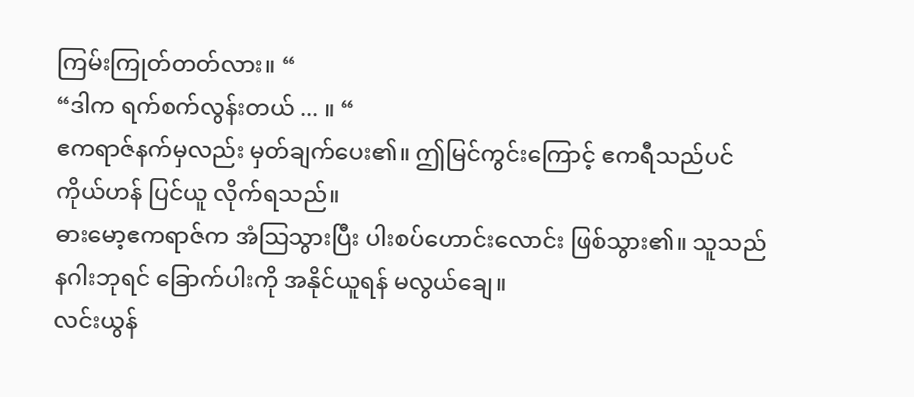ကြမ်းကြုတ်တတ်လား။ “
“ဒါက ရက်စက်လွန်းတယ် ... ။ “
ဧကရာဇ်နက်မှလည်း မှတ်ချက်ပေး၏။ ဤမြင်ကွင်းကြောင့် ဧကရီသည်ပင် ကိုယ်ဟန် ပြင်ယူ လိုက်ရသည်။
ဓားမော့ဧကရာဇ်က အံသြသွားပြီး ပါးစပ်ဟောင်းလောင်း ဖြစ်သွား၏။ သူသည် နဂါးဘုရင် ခြောက်ပါးကို အနိုင်ယူရန် မလွယ်ချေ။
လင်းယွန်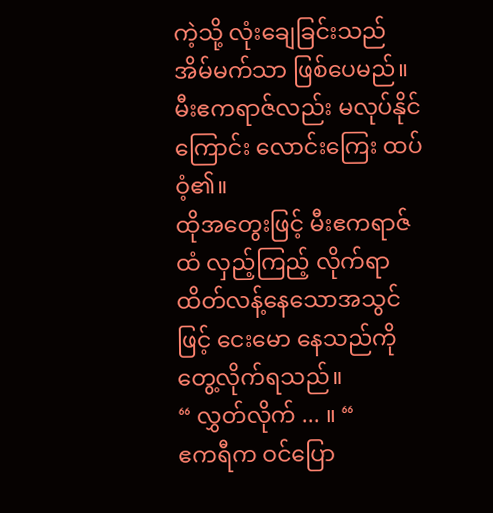ကဲ့သို့ လုံးချေခြင်းသည် အိမ်မက်သာ ဖြစ်ပေမည်။ မီးဧကရာဇ်လည်း မလုပ်နိုင်ကြောင်း လောင်းကြေး ထပ်ဝံ့၏။
ထိုအတွေးဖြင့် မီးဧကရာဇ်ထံ လှည့်ကြည့် လိုက်ရာ ထိတ်လန့်နေသောအသွင်ဖြင့် ငေးမော နေသည်ကို တွေ့လိုက်ရသည်။
“ လွှတ်လိုက် ... ။ “
ဧကရီက ဝင်ပြော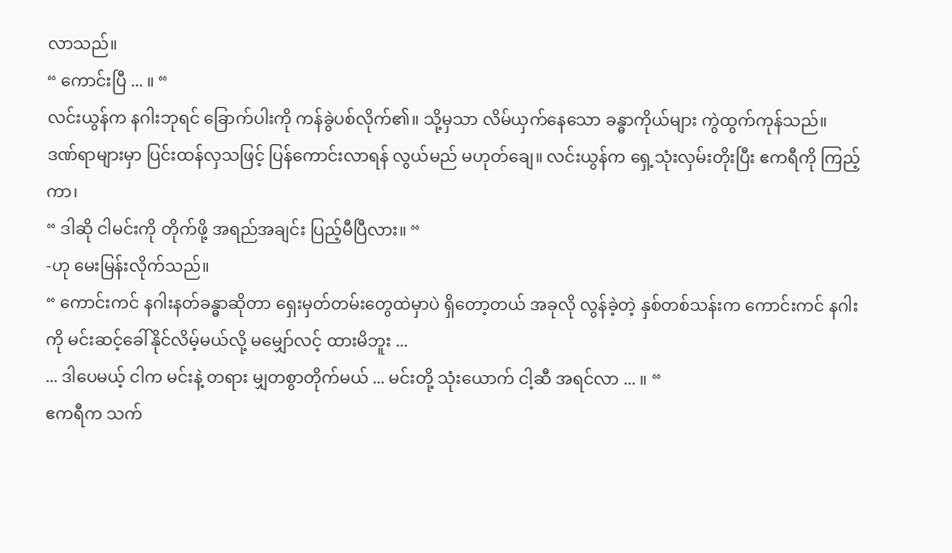လာသည်။
“ ကောင်းပြီ ... ။ “
လင်းယွန်က နဂါးဘုရင် ခြောက်ပါးကို ကန်ခွဲပစ်လိုက်၏။ သို့မှသာ လိမ်ယှက်နေသော ခန္ဓာကိုယ်များ ကွဲထွက်ကုန်သည်။
ဒဏ်ရာများမှာ ပြင်းထန်လှသဖြင့် ပြန်ကောင်းလာရန် လွယ်မည် မဟုတ်ချေ။ လင်းယွန်က ရှေ့သုံးလှမ်းတိုးပြီး ဧကရီကို ကြည့်ကာ၊
“ ဒါဆို ငါမင်းကို တိုက်ဖို့ အရည်အချင်း ပြည့်မီပြီလား။ “
-ဟု မေးမြန်းလိုက်သည်။
“ ကောင်းကင် နဂါးနတ်ခန္ဓာဆိုတာ ရှေးမှတ်တမ်းတွေထဲမှာပဲ ရှိတော့တယ် အခုလို လွန်ခဲ့တဲ့ နှစ်တစ်သန်းက ကောင်းကင် နဂါးကို မင်းဆင့်ခေါ်နိုင်လိမ့်မယ်လို့ မမျှော်လင့် ထားမိဘူး ...
... ဒါပေမယ့် ငါက မင်းနဲ့ တရား မျှတစွာတိုက်မယ် ... မင်းတို့ သုံးယောက် ငါ့ဆီ အရင်လာ ... ။ “
ဧကရီက သက်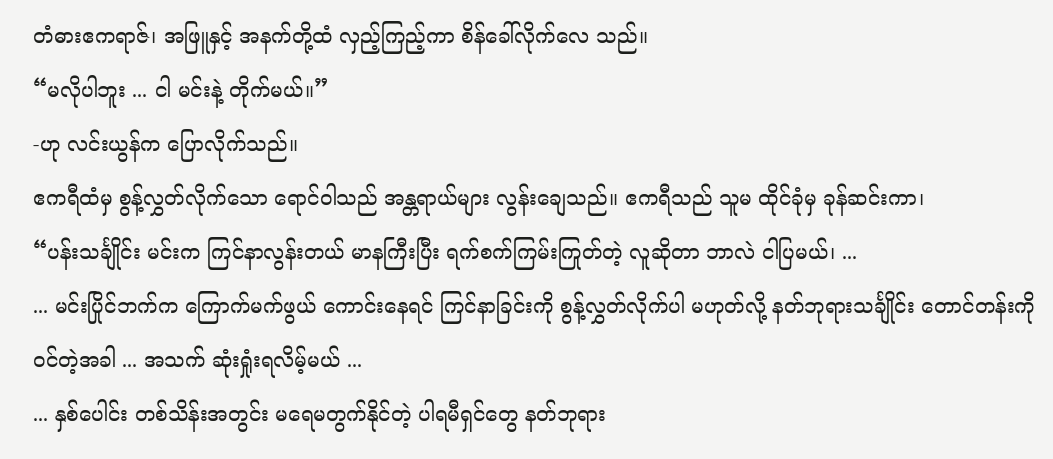တံဓားဧကရာဇ်၊ အဖြူနှင့် အနက်တို့ထံ လှည့်ကြည့်ကာ စိန်ခေါ်လိုက်လေ သည်။
“မလိုပါဘူး ... ငါ မင်းနဲ့ တိုက်မယ်။”
-ဟု လင်းယွန်က ပြောလိုက်သည်။
ဧကရီထံမှ စွန့်လွှတ်လိုက်သော ရောင်ဝါသည် အန္တရာယ်များ လွန်းချေသည်။ ဧကရီသည် သူမ ထိုင်ခုံမှ ခုန်ဆင်းကာ၊
“ပန်းသင်္ချိုင်း မင်းက ကြင်နာလွန်းတယ် မာနကြီးပြီး ရက်စက်ကြမ်းကြုတ်တဲ့ လူဆိုတာ ဘာလဲ ငါပြမယ်၊ ...
... မင်းပြိုင်ဘက်က ကြောက်မက်ဖွယ် ကောင်းနေရင် ကြင်နာခြင်းကို စွန့်လွှတ်လိုက်ပါ မဟုတ်လို့ နတ်ဘုရားသင်္ချိုင်း တောင်တန်းကို ဝင်တဲ့အခါ ... အသက် ဆုံးရှုံးရလိမ့်မယ် ...
... နှစ်ပေါင်း တစ်သိန်းအတွင်း မရေမတွက်နိုင်တဲ့ ပါရမီရှင်တွေ နတ်ဘုရား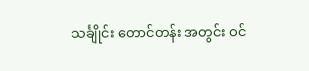သင်္ချိုင်း တောင်တန်း အတွင်း ဝင်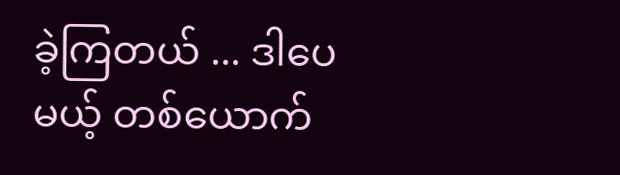ခဲ့ကြတယ် ... ဒါပေမယ့် တစ်ယောက်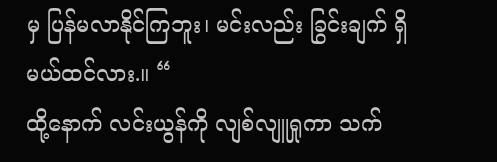မှ ပြန်မလာနိုင်ကြဘူး၊ မင်းလည်း ခြွင်းချက် ရှိမယ်ထင်လား.။ “
ထို့နောက် လင်းယွန်ကို လျစ်လျူရှုကာ သက်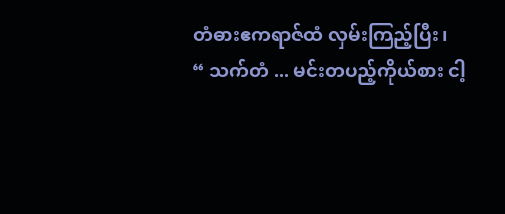တံဓားဧကရာဇ်ထံ လှမ်းကြည့်ပြီး၊
“ သက်တံ ... မင်းတပည့်ကိုယ်စား ငါ့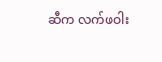ဆီက လက်ဖဝါး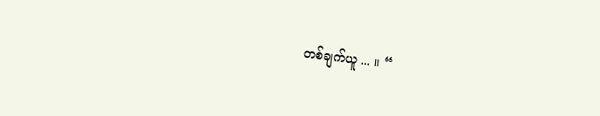တစ်ချက်ယူ ... ။ “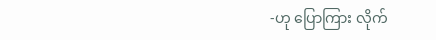-ဟု ပြောကြား လိုက်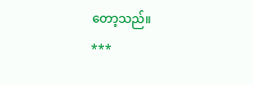တော့သည်။
***